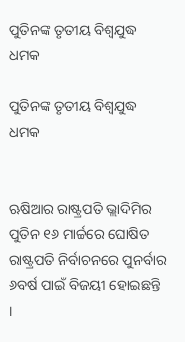ପୁତିନଙ୍କ ତୃତୀୟ ବିଶ୍ୱଯୁଦ୍ଧ ଧମକ

ପୁତିନଙ୍କ ତୃତୀୟ ବିଶ୍ୱଯୁଦ୍ଧ ଧମକ


ଋଷିଆର ରାଷ୍ଟ୍ରପତି ଭ୍ଲାଦିମିର ପୁତିନ ୧୬ ମାର୍ଚ୍ଚରେ ଘୋଷିତ ରାଷ୍ଟ୍ରପତି ନିର୍ବାଚନରେ ପୁନର୍ବାର ୬ବର୍ଷ ପାଇଁ ବିଜୟୀ ହୋଇଛନ୍ତି ।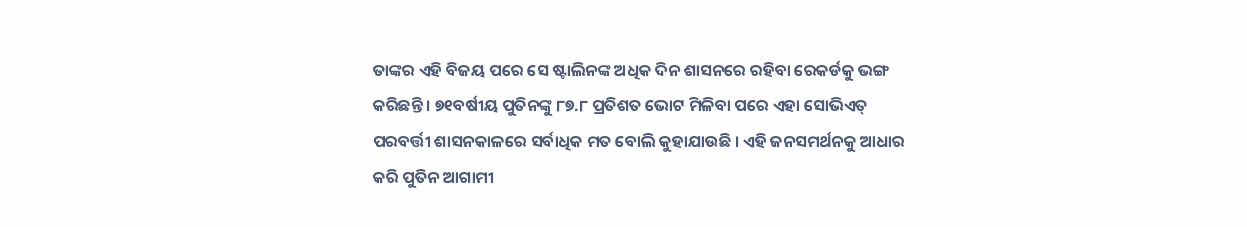ତାଙ୍କର ଏହି ବିଜୟ ପରେ ସେ ଷ୍ଟାଲିନଙ୍କ ଅଧିକ ଦିନ ଶାସନରେ ରହିବା ରେକର୍ଡକୁ ଭଙ୍ଗ କରିଛନ୍ତି । ୭୧ବର୍ଷୀୟ ପୁତିନଙ୍କୁ ୮୭.୮ ପ୍ରତିଶତ ଭୋଟ ମିଳିବା ପରେ ଏହା ସୋଭିଏତ୍ ପରବର୍ତ୍ତୀ ଶାସନକାଳରେ ସର୍ବାଧିକ ମତ ବୋଲି କୁହାଯାଉଛି । ଏହି ଜନସମର୍ଥନକୁ ଆଧାର କରି ପୁତିନ ଆଗାମୀ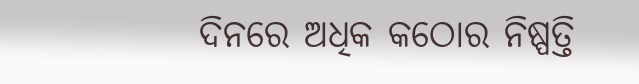ଦିନରେ ଅଧିକ କଠୋର ନିଷ୍ପତ୍ତି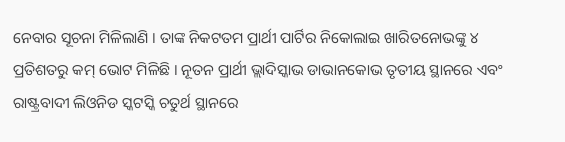ନେବାର ସୂଚନା ମିଳିଲାଣି । ତାଙ୍କ ନିକଟତମ ପ୍ରାର୍ଥୀ ପାର୍ଟିର ନିକୋଲାଇ ଖାରିତନୋଭଙ୍କୁ ୪ ପ୍ରତିଶତରୁ କମ୍ ଭୋଟ ମିଳିଛି । ନୂତନ ପ୍ରାର୍ଥୀ ଭ୍ଲାଦିସ୍କାଭ ଡାଭାନକୋଭ ତୃତୀୟ ସ୍ଥାନରେ ଏବଂ ରାଷ୍ଟ୍ରବାଦୀ ଲିଓନିଡ ସ୍କଟସ୍କି ଚତୁର୍ଥ ସ୍ଥାନରେ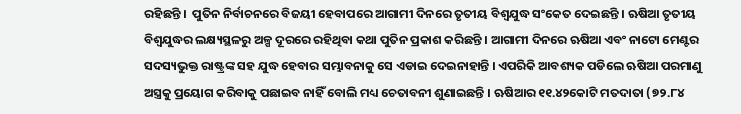ରହିଛନ୍ତି ।  ପୁତିନ ନିର୍ବାଚନରେ ବିଜୟୀ ହେବାପରେ ଆଗାମୀ ଦିନରେ ତୃତୀୟ ବିଶ୍ୱଯୁଦ୍ଧ ସଂକେତ ଦେଇଛନ୍ତି । ଋଷିଆ ତୃତୀୟ ବିଶ୍ୱଯୁଦ୍ଧର ଲକ୍ଷ୍ୟସ୍ଥଳରୁ ଅଳ୍ପ ଦୂରରେ ରହିଥିବା କଥା ପୁତିନ ପ୍ରକାଶ କରିଛନ୍ତି । ଆଗାମୀ ଦିନରେ ଋଷିଆ ଏବଂ ନାଟୋ ମେଣ୍ଟର ସଦସ୍ୟଭୁକ୍ତ ରାଷ୍ଟ୍ରଙ୍କ ସହ ଯୁଦ୍ଧ ହେବାର ସମ୍ଭାବନାକୁ ସେ ଏଡାଇ ଦେଇନାହାନ୍ତି । ଏପରିକି ଆବଶ୍ୟକ ପଡିଲେ ଋଷିଆ ପରମାଣୁ ଅସ୍ତ୍ରକୁ ପ୍ରୟୋଗ କରିବାକୁ ପଛାଇବ ନାହିଁ ବୋଲି ମଧ୍ୟ ଚେତାବନୀ ଶୁଣାଇଛନ୍ତି । ଋଷିଆର ୧୧.୪୨କୋଟି ମତଦାତା (୭୨.୮୪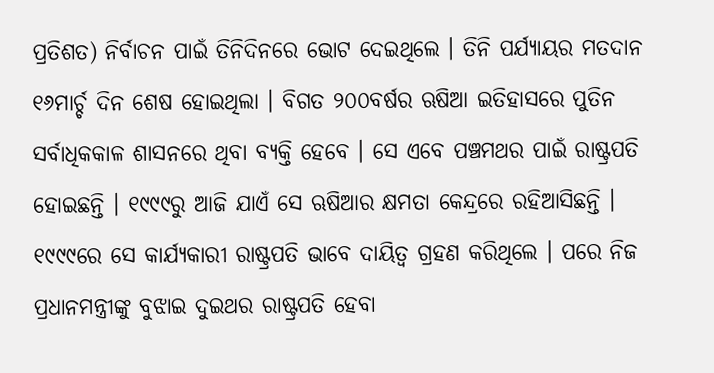ପ୍ରତିଶତ) ନିର୍ବାଚନ ପାଇଁ ତିନିଦିନରେ ଭୋଟ ଦେଇଥିଲେ । ତିନି ପର୍ଯ୍ୟାୟର ମତଦାନ ୧୬ମାର୍ଚ୍ଚ ଦିନ ଶେଷ ହୋଇଥିଲା । ବିଗତ ୨୦୦ବର୍ଷର ଋଷିଆ ଇତିହାସରେ ପୁତିନ ସର୍ବାଧିକକାଳ ଶାସନରେ ଥିବା ବ୍ୟକ୍ତି ହେବେ । ସେ ଏବେ ପଞ୍ଚମଥର ପାଇଁ ରାଷ୍ଟ୍ରପତି ହୋଇଛନ୍ତି । ୧୯୯୯ରୁ ଆଜି ଯାଏଁ ସେ ଋଷିଆର କ୍ଷମତା କେନ୍ଦ୍ରରେ ରହିଆସିଛନ୍ତି ।  ୧୯୯୯ରେ ସେ କାର୍ଯ୍ୟକାରୀ ରାଷ୍ଟ୍ରପତି ଭାବେ ଦାୟିତ୍ୱ ଗ୍ରହଣ କରିଥିଲେ । ପରେ ନିଜ ପ୍ରଧାନମନ୍ତ୍ରୀଙ୍କୁ ବୁଝାଇ ଦୁଇଥର ରାଷ୍ଟ୍ରପତି ହେବା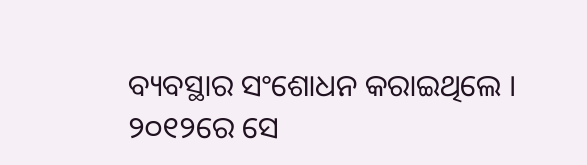ବ୍ୟବସ୍ଥାର ସଂଶୋଧନ କରାଇଥିଲେ । ୨୦୧୨ରେ ସେ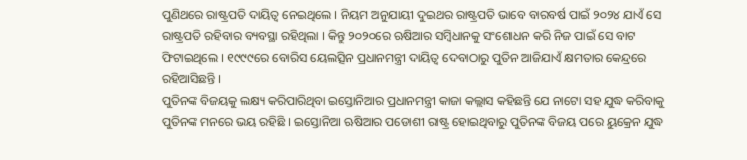ପୁଣିଥରେ ରାଷ୍ଟ୍ରପତି ଦାୟିତ୍ୱ ନେଇଥିଲେ । ନିୟମ ଅନୁଯାୟୀ ଦୁଇଥର ରାଷ୍ଟ୍ରପତି ଭାବେ ବାରବର୍ଷ ପାଇଁ ୨୦୨୪ ଯାଏଁ ସେ ରାଷ୍ଟ୍ରପତି ରହିବାର ବ୍ୟବସ୍ଥା ରହିଥିଲା । କିନ୍ତୁ ୨୦୨୦ରେ ଋଷିଆର ସମ୍ବିଧାନକୁ ସଂଶୋଧନ କରି ନିଜ ପାଇଁ ସେ ବାଟ ଫିଟାଇଥିଲେ । ୧୯୯୯ରେ ବୋରିସ ୟେଲତ୍ସିନ ପ୍ରଧାନମନ୍ତ୍ରୀ ଦାୟିତ୍ୱ ଦେବାଠାରୁ ପୁତିନ ଆଜିଯାଏଁ କ୍ଷମତାର କେନ୍ଦ୍ରରେ ରହିଆସିଛନ୍ତି ।
ପୁତିନଙ୍କ ବିଜୟକୁ ଲକ୍ଷ୍ୟ କରିପାରିଥିବା ଇସ୍ତୋନିଆର ପ୍ରଧାନମନ୍ତ୍ରୀ କାଜା କଲ୍ଲାସ କହିଛନ୍ତି ଯେ ନାଟୋ ସହ ଯୁଦ୍ଧ କରିବାକୁ ପୁତିନଙ୍କ ମନରେ ଭୟ ରହିଛି । ଇସ୍ତୋନିଆ ଋଷିଆର ପଡୋଶୀ ରାଷ୍ଟ୍ର ହୋଇଥିବାରୁ ପୁତିନଙ୍କ ବିଜୟ ପରେ ୟୁକ୍ରେନ ଯୁଦ୍ଧ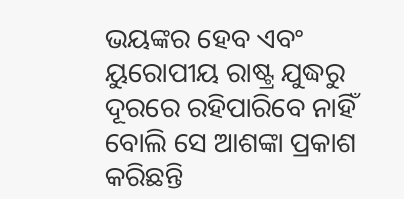ଭୟଙ୍କର ହେବ ଏବଂ ୟୁରୋପୀୟ ରାଷ୍ଟ୍ର ଯୁଦ୍ଧରୁ ଦୂରରେ ରହିପାରିବେ ନାହିଁ ବୋଲି ସେ ଆଶଙ୍କା ପ୍ରକାଶ କରିଛନ୍ତି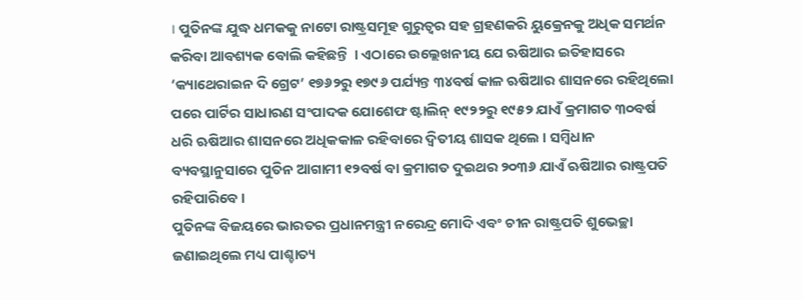। ପୁତିନଙ୍କ ଯୁଦ୍ଧ ଧମକକୁ ନାଟୋ ରାଷ୍ଟ୍ରସମୂହ ଗୁରୁତ୍ୱର ସହ ଗ୍ରହଣକରି ୟୁକ୍ରେନକୁ ଅଧିକ ସମର୍ଥନ କରିବା ଆବଶ୍ୟକ ବୋଲି କହିଛନ୍ତି  । ଏଠାରେ ଉଲ୍ଲେଖନୀୟ ଯେ ଋଷିଆର ଇତିହାସରେ ‘କ୍ୟାଥେରାଇନ ଦି ଗ୍ରେଟ’ ୧୭୬୨ରୁ ୧୭୯୬ ପର୍ଯ୍ୟନ୍ତ ୩୪ବର୍ଷ କାଳ ଋଷିଆର ଶାସନରେ ରହିଥିଲୋ ପରେ ପାର୍ଟିର ସାଧାରଣ ସଂପାଦକ ଯୋଶେଫ ଷ୍ଟାଲିନ୍ ୧୯୨୨ରୁ ୧୯୫୨ ଯାଏଁ କ୍ରମାଗତ ୩୦ବର୍ଷ ଧରି ଋଷିଆର ଶାସନରେ ଅଧିକକାଳ ରହିବାରେ ଦ୍ୱିତୀୟ ଶାସକ ଥିଲେ । ସମ୍ବିଧାନ ବ୍ୟବସ୍ଥାନୁସାରେ ପୁତିନ ଆଗାମୀ ୧୨ବର୍ଷ ବା କ୍ରମାଗତ ଦୁଇଥର ୨୦୩୬ ଯାଏଁ ଋଷିଆର ରାଷ୍ଟ୍ରପତି ରହିପାରିବେ ।
ପୁତିନଙ୍କ ବିଜୟରେ ଭାରତର ପ୍ରଧାନମନ୍ତ୍ରୀ ନରେନ୍ଦ୍ର ମୋଦି ଏବଂ ଚୀନ ରାଷ୍ଟ୍ରପତି ଶୁଭେଚ୍ଛା ଜଣାଇଥିଲେ ମଧ୍ୟ ପାଶ୍ଚାତ୍ୟ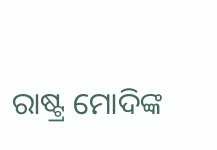ରାଷ୍ଟ୍ର ମୋଦିଙ୍କ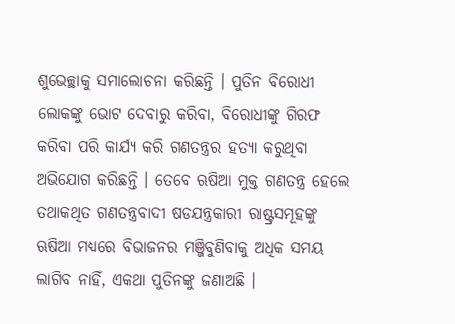ଶୁଭେଚ୍ଛାକୁ ସମାଲୋଚନା କରିଛନ୍ତି । ପୁତିନ ବିରୋଧୀ ଲୋକଙ୍କୁ ଭୋଟ ଦେବାରୁ କରିବା, ବିରୋଧୀଙ୍କୁ ଗିରଫ କରିବା ପରି କାର୍ଯ୍ୟ କରି ଗଣତନ୍ତ୍ରର ହତ୍ୟା କରୁଥିବା ଅଭିଯୋଗ କରିଛନ୍ତି । ତେବେ ଋଷିଆ ମୁକ୍ତ ଗଣତନ୍ତ୍ର ହେଲେ ତଥାକଥିତ ଗଣତନ୍ତ୍ରବାଦୀ ଷଡଯନ୍ତ୍ରକାରୀ ରାଷ୍ଟ୍ରସମୂହଙ୍କୁ ଋଷିଆ ମଧ୍ୟରେ ବିଭାଜନର ମଞ୍ଜିବୁଣିବାକୁ ଅଧିକ ସମୟ ଲାଗିବ ନାହିଁ, ଏକଥା ପୁତିନଙ୍କୁ ଜଣାଅଛି ।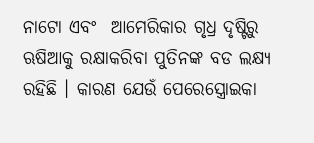ନାଟୋ ଏବଂ  ଆମେରିକାର ଗୃଧ୍ର ଦୃଷ୍ଟିରୁ ଋଷିଆକୁ ରକ୍ଷାକରିବା ପୁତିନଙ୍କ ବଡ ଲକ୍ଷ୍ୟ ରହିଛି । କାରଣ ଯେଉଁ ପେରେସ୍ତ୍ରୋଇକା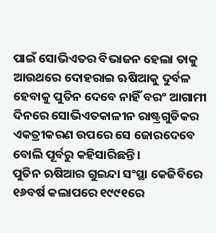ପାଇଁ ସୋଭିଏତର ବିଭାଜନ ହେଲା ତାକୁ ଆଉଥରେ ଦୋହରାଇ ଋଷିଆକୁ ଦୁର୍ବଳ ହେବାକୁ ପୁତିନ ଦେବେ ନାହିଁ ବରଂ ଆଗାମୀ ଦିନରେ ସୋଭିଏତକାଳୀନ ରାଷ୍ଟ୍ରଗୁଡିକର ଏକତ୍ରୀକରଣ ଉପରେ ସେ ଜୋରଦେବେ ବୋଲି ପୂର୍ବରୁ କହିସାରିଛନ୍ତି ।
ପୁତିନ ଋଷିଆର ଗୁଇନ୍ଦା ସଂସ୍ଥା କେଜିବିରେ ୧୬ବର୍ଷ କଲାପରେ ୧୯୯୧ରେ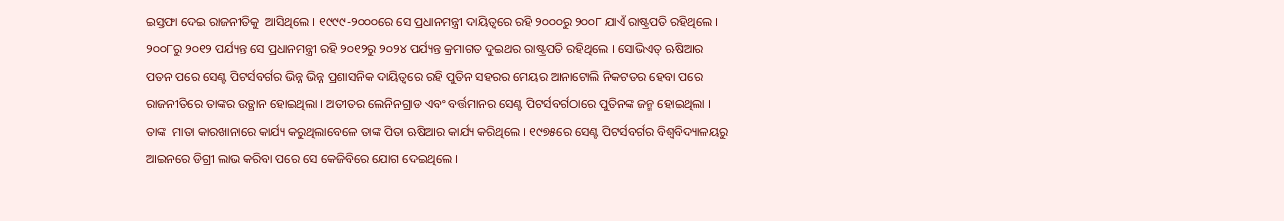ଇସ୍ତଫା ଦେଇ ରାଜନୀତିକୁ  ଆସିଥିଲେ । ୧୯୯୯-୨୦୦୦ରେ ସେ ପ୍ରଧାନମନ୍ତ୍ରୀ ଦାୟିତ୍ୱରେ ରହି ୨୦୦୦ରୁ ୨୦୦୮ ଯାଏଁ ରାଷ୍ଟ୍ରପତି ରହିଥିଲେ । ୨୦୦୮ରୁ ୨୦୧୨ ପର୍ଯ୍ୟନ୍ତ ସେ ପ୍ରଧାନମନ୍ତ୍ରୀ ରହି ୨୦୧୨ରୁ ୨୦୨୪ ପର୍ଯ୍ୟନ୍ତ କ୍ରମାଗତ ଦୁଇଥର ରାଷ୍ଟ୍ରପତି ରହିଥିଲେ । ସୋଭିଏତ୍ ଋଷିଆର ପତନ ପରେ ସେଣ୍ଟ ପିଟର୍ସବର୍ଗର ଭିନ୍ନ ଭିନ୍ନ ପ୍ରଶାସନିକ ଦାୟିତ୍ୱରେ ରହି ପୁତିନ ସହରର ମେୟର ଆନାଟୋଲି ନିକଟତର ହେବା ପରେ ରାଜନୀତିରେ ତାଙ୍କର ଉତ୍ଥାନ ହୋଇଥିଲା । ଅତୀତର ଲେନିନଗ୍ରାଡ ଏବଂ ବର୍ତ୍ତମାନର ସେଣ୍ଟ ପିଟର୍ସବର୍ଗଠାରେ ପୁତିନଙ୍କ ଜନ୍ମ ହୋଇଥିଲା ।  ତାଙ୍କ  ମାତା କାରଖାନାରେ କାର୍ଯ୍ୟ କରୁଥିଲାବେଳେ ତାଙ୍କ ପିତା ଋଷିଆର କାର୍ଯ୍ୟ କରିଥିଲେ । ୧୯୭୫ରେ ସେଣ୍ଟ ପିଟର୍ସବର୍ଗର ବିଶ୍ୱବିଦ୍ୟାଳୟରୁ ଆଇନରେ ଡିଗ୍ରୀ ଲାଭ କରିବା ପରେ ସେ କେଜିବିରେ ଯୋଗ ଦେଇଥିଲେ ।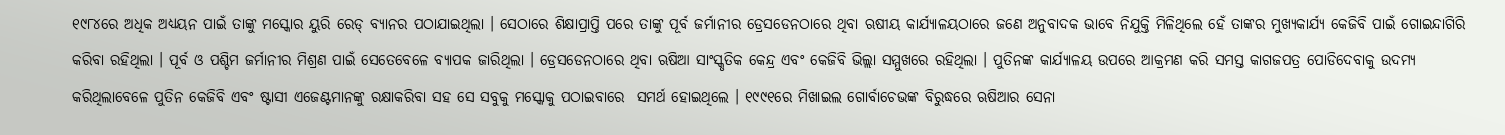୧୯୮୪ରେ ଅଧିକ ଅଧ୍ୟୟନ ପାଇଁ ତାଙ୍କୁ ମସ୍କୋର ୟୁରି ରେଡ୍ ବ୍ୟାନର ପଠାଯାଇଥିଲା । ସେଠାରେ ଶିକ୍ଷାପ୍ରାପ୍ତି ପରେ ତାଙ୍କୁ ପୂର୍ବ ଜର୍ମାନୀର ଡ୍ରେସଡେନଠାରେ ଥିବା ଋଷୀୟ କାର୍ଯ୍ୟାଳୟଠାରେ ଜଣେ ଅନୁବାଦକ ଭାବେ ନିଯୁକ୍ତି ମିଳିଥିଲେ ହେଁ ତାଙ୍କର ମୁଖ୍ୟକାର୍ଯ୍ୟ କେଜିବି ପାଇଁ ଗୋଇନ୍ଦାଗିରି କରିବା ରହିଥିଲା । ପୂର୍ବ ଓ ପଶ୍ଚିମ ଜର୍ମାନୀର ମିଶ୍ରଣ ପାଇଁ ସେତେବେଳେ ବ୍ୟାପକ ଜାରିଥିଲା । ଡ୍ରେସଡେନଠାରେ ଥିବା ଋଷିଆ ସାଂସ୍କୃତିକ କେନ୍ଦ୍ର ଏବଂ କେଜିବି ଭିଲ୍ଲା ସମ୍ମୁଖରେ ରହିଥିଲା । ପୁତିନଙ୍କ କାର୍ଯ୍ୟାଳୟ ଉପରେ ଆକ୍ରମଣ କରି ସମସ୍ତ କାଗଜପତ୍ର ପୋଡିଦେବାକୁ ଉଦମ୍ୟ କରିଥିଲାବେଳେ ପୁତିନ କେଜିବି ଏବଂ ଷ୍ଟାସୀ ଏଜେଣ୍ଟମାନଙ୍କୁ ରକ୍ଷାକରିବା ସହ ସେ ସବୁକୁ ମସ୍କୋକୁ ପଠାଇବାରେ  ସମର୍ଥ ହୋଇଥିଲେ । ୧୯୯୧ରେ ମିଖାଇଲ ଗୋର୍ବାଚେଭଙ୍କ ବିରୁଦ୍ଧରେ ଋଷିଆର ସେନା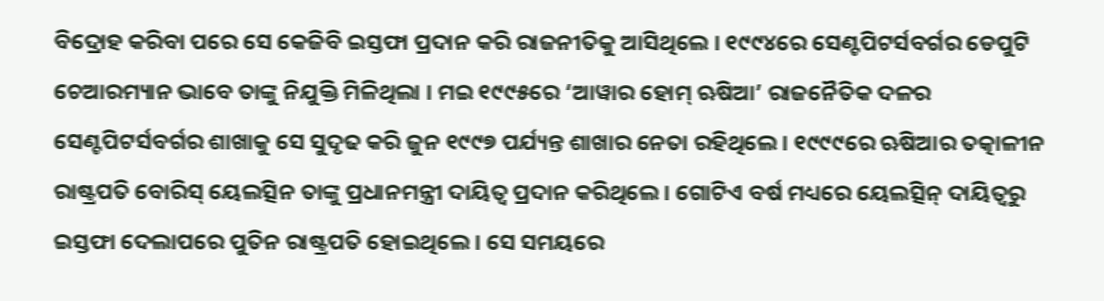ବିଦ୍ରୋହ କରିବା ପରେ ସେ କେଜିବି ଇସ୍ତଫା ପ୍ରଦାନ କରି ରାଜନୀତିକୁ ଆସିଥିଲେ । ୧୯୯୪ରେ ସେଣ୍ଟପିଟର୍ସବର୍ଗର ଡେପୁଟି ଚେଆରମ୍ୟାନ ଭାବେ ତାଙ୍କୁ ନିଯୁକ୍ତି ମିଳିଥିଲା । ମଇ ୧୯୯୫ରେ ‘ଆୱାର ହୋମ୍ ଋଷିଆ’ ରାଜନୈତିକ ଦଳର ସେଣ୍ଟପିଟର୍ସବର୍ଗର ଶାଖାକୁ ସେ ସୁଦୃଢ କରି ଜୁନ ୧୯୯୭ ପର୍ଯ୍ୟନ୍ତ ଶାଖାର ନେତା ରହିଥିଲେ । ୧୯୯୯ରେ ଋଷିଆର ତତ୍କାଳୀନ ରାଷ୍ଟ୍ରପତି ବୋରିସ୍ ୟେଲତ୍ସିନ ତାଙ୍କୁ ପ୍ରଧାନମନ୍ତ୍ରୀ ଦାୟିତ୍ୱ ପ୍ରଦାନ କରିଥିଲେ । ଗୋଟିଏ ବର୍ଷ ମଧ୍ୟରେ ୟେଲତ୍ସିନ୍ ଦାୟିତ୍ୱରୁ ଇସ୍ତଫା ଦେଲାପରେ ପୁତିନ ରାଷ୍ଟ୍ରପତି ହୋଇଥିଲେ । ସେ ସମୟରେ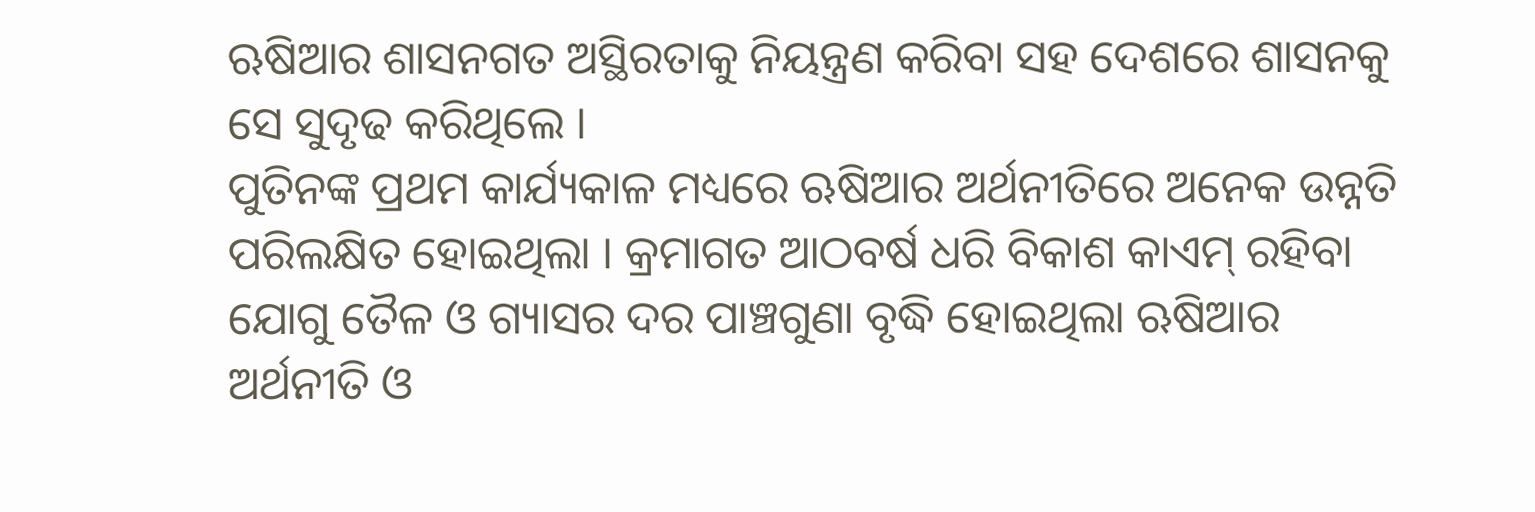ଋଷିଆର ଶାସନଗତ ଅସ୍ଥିରତାକୁ ନିୟନ୍ତ୍ରଣ କରିବା ସହ ଦେଶରେ ଶାସନକୁ ସେ ସୁଦୃଢ କରିଥିଲେ ।
ପୁତିନଙ୍କ ପ୍ରଥମ କାର୍ଯ୍ୟକାଳ ମଧ୍ୟରେ ଋଷିଆର ଅର୍ଥନୀତିରେ ଅନେକ ଉନ୍ନତି ପରିଲକ୍ଷିତ ହୋଇଥିଲା । କ୍ରମାଗତ ଆଠବର୍ଷ ଧରି ବିକାଶ କାଏମ୍ ରହିବା ଯୋଗୁ ତୈଳ ଓ ଗ୍ୟାସର ଦର ପାଞ୍ଚଗୁଣା ବୃଦ୍ଧି ହୋଇଥିଲା ଋଷିଆର ଅର୍ଥନୀତି ଓ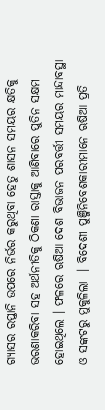ଗ୍ୟାସର ରପ୍ତାନି ଉପରେ ନିର୍ଭର କରୁଥିବା ହେତୁ ଶାସନ ସମୟର କ୍ଷତିକୁ ଭରଣାକରିବା ସହ ଅର୍ଥନୀତିକୁ ଠିକଣା ରାସ୍ତାକୁ ଆଣିବାରେ ପୁତିନ ସକ୍ଷମ ହୋଇଥିଲେ । ଫଳରେ ଋଷିଆ ଦେଶ ବିଭାଜନ ପରବର୍ତ୍ତୀ ସମୟର ମାନ୍ଦାବସ୍ଥା ଓ ସଙ୍କଟରୁ ମୁକୁଳିଲା  । ବିଦେଶୀ ପୁଞ୍ଜିନିବେଶକାରୀମାନେ ଋଷିଆ ପ୍ରତି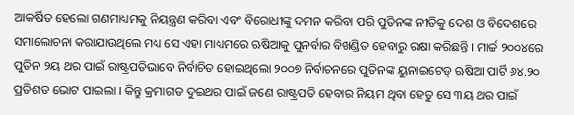ଆକର୍ଷିତ ହେଲୋ ଗଣମାଧ୍ୟମକୁ ନିୟନ୍ତ୍ରଣ କରିବା ଏବଂ ବିରୋଧୀଙ୍କୁ ଦମନ କରିବା ପରି ପୁତିନଙ୍କ ନୀତିକୁ ଦେଶ ଓ ବିଦେଶରେ ସମାଲୋଚନା କରାଯାଉଥିଲେ ମଧ୍ୟ ସେ ଏହା ମାଧ୍ୟମରେ ଋଷିଆକୁ ପୁନର୍ବାର ବିଖଣ୍ଡିତ ହେବାରୁ ରକ୍ଷା କରିଛନ୍ତି । ମାର୍ଚ୍ଚ ୨୦୦୪ରେ ପୁତିନ ୨ୟ ଥର ପାଇଁ ରାଷ୍ଟ୍ରପତିଭାବେ ନିର୍ବାଚିତ ହୋଇଥିଲୋ ୨୦୦୭ ନିର୍ବାଚନରେ ପୁତିନଙ୍କ ୟୁନାଇଟେଡ୍ ଋଷିଆ ପାର୍ଟି ୬୪.୨୦ ପ୍ରତିଶତ ଭୋଟ ପାଇଲା । କିନ୍ତୁ କ୍ରମାଗତ ଦୁଇଥର ପାଇଁ ଜଣେ ରାଷ୍ଟ୍ରପତି ହେବାର ନିୟମ ଥିବା ହେତୁ ସେ ୩ୟ ଥର ପାଇଁ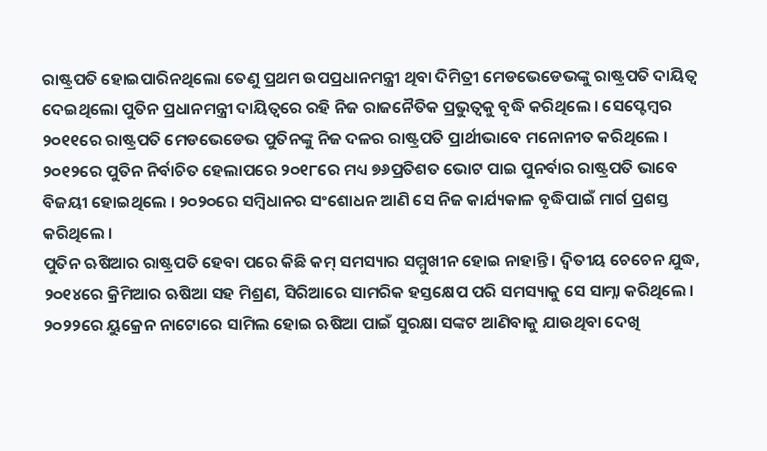ରାଷ୍ଟ୍ରପତି ହୋଇପାରିନଥିଲୋ ତେଣୁ ପ୍ରଥମ ଉପପ୍ରଧାନମନ୍ତ୍ରୀ ଥିବା ଦିମିତ୍ରୀ ମେଡଭେଡେଭଙ୍କୁ ରାଷ୍ଟ୍ରପତି ଦାୟିତ୍ୱ ଦେଇଥିଲୋ ପୁତିନ ପ୍ରଧାନମନ୍ତ୍ରୀ ଦାୟିତ୍ୱରେ ରହି ନିଜ ରାଜନୈତିକ ପ୍ରଭୁତ୍ୱକୁ ବୃଦ୍ଧି କରିଥିଲେ । ସେପ୍ଟେମ୍ବର ୨୦୧୧ରେ ରାଷ୍ଟ୍ରପତି ମେଡଭେଡେଭ ପୁତିନଙ୍କୁ ନିଜ ଦଳର ରାଷ୍ଟ୍ରପତି ପ୍ରାର୍ଥୀଭାବେ ମନୋନୀତ କରିଥିଲେ । ୨୦୧୨ରେ ପୁତିନ ନିର୍ବାଚିତ ହେଲାପରେ ୨୦୧୮ରେ ମଧ୍ୟ ୭୬ପ୍ରତିଶତ ଭୋଟ ପାଇ ପୁନର୍ବାର ରାଷ୍ଟ୍ରପତି ଭାବେ ବିଜୟୀ ହୋଇଥିଲେ । ୨୦୨୦ରେ ସମ୍ବିଧାନର ସଂଶୋଧନ ଆଣି ସେ ନିଜ କାର୍ଯ୍ୟକାଳ ବୃଦ୍ଧିପାଇଁ ମାର୍ଗ ପ୍ରଶସ୍ତ କରିଥିଲେ ।
ପୁତିନ ଋଷିଆର ରାଷ୍ଟ୍ରପତି ହେବା ପରେ କିଛି କମ୍ ସମସ୍ୟାର ସମ୍ମୁଖୀନ ହୋଇ ନାହାନ୍ତି । ଦ୍ୱିତୀୟ ଚେଚେନ ଯୁଦ୍ଧ, ୨୦୧୪ରେ କ୍ରିମିଆର ଋଷିଆ ସହ ମିଶ୍ରଣ, ସିରିଆରେ ସାମରିକ ହସ୍ତକ୍ଷେପ ପରି ସମସ୍ୟାକୁ ସେ ସାମ୍ନା କରିଥିଲେ । ୨୦୨୨ରେ ୟୁକ୍ରେନ ନାଟୋରେ ସାମିଲ ହୋଇ ଋଷିଆ ପାଇଁ ସୁରକ୍ଷା ସଙ୍କଟ ଆଣିବାକୁ ଯାଉଥିବା ଦେଖି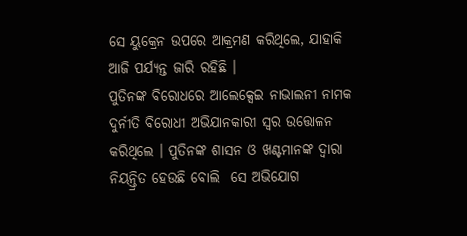ସେ ୟୁକ୍ରେନ ଉପରେ ଆକ୍ରମଣ କରିଥିଲେ, ଯାହାକି ଆଜି ପର୍ଯ୍ୟନ୍ତ ଜାରି ରହିଛି ।
ପୁତିନଙ୍କ ବିରୋଧରେ ଆଲେକ୍ସେଇ ନାଭାଲନୀ ନାମକ ଦୁର୍ନୀତି ବିରୋଧୀ ଅଭିଯାନକାରୀ ସ୍ୱର ଉତ୍ତୋଳନ କରିଥିଲେ । ପୁତିନଙ୍କ ଶାସନ ଓ ଖଣ୍ଟମାନଙ୍କ ଦ୍ୱାରା ନିୟନ୍ତ୍ରିତ ହେଉଛି ବୋଲି  ସେ ଅଭିଯୋଗ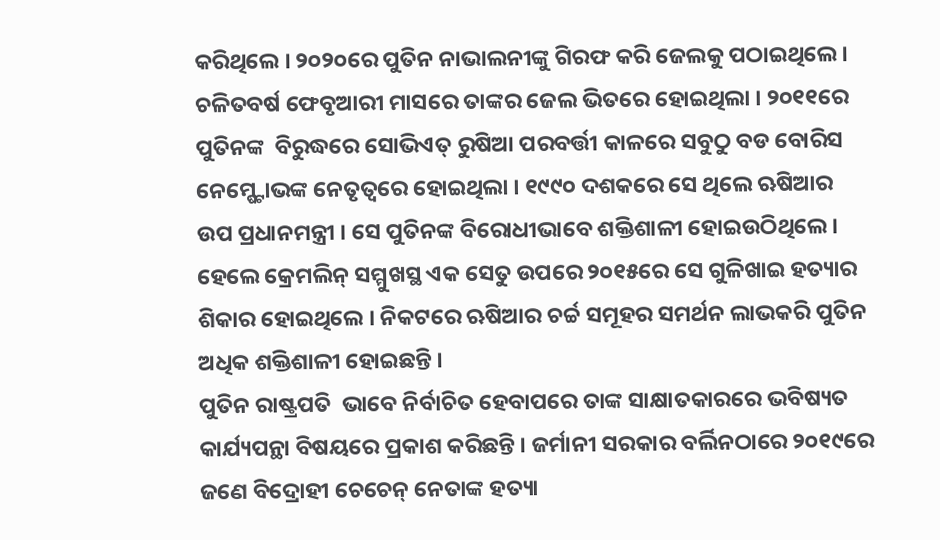କରିଥିଲେ । ୨୦୨୦ରେ ପୁତିନ ନାଭାଲନୀଙ୍କୁ ଗିରଫ କରି ଜେଲକୁ ପଠାଇଥିଲେ । ଚଳିତବର୍ଷ ଫେବୃଆରୀ ମାସରେ ତାଙ୍କର ଜେଲ ଭିତରେ ହୋଇଥିଲା । ୨୦୧୧ରେ ପୁତିନଙ୍କ  ବିରୁଦ୍ଧରେ ସୋଭିଏତ୍ ରୁଷିଆ ପରବର୍ତ୍ତୀ କାଳରେ ସବୁଠୁ ବଡ ବୋରିସ ନେମ୍ଷ୍ଟୋଭଙ୍କ ନେତୃତ୍ୱରେ ହୋଇଥିଲା । ୧୯୯୦ ଦଶକରେ ସେ ଥିଲେ ଋଷିଆର ଉପ ପ୍ରଧାନମନ୍ତ୍ରୀ । ସେ ପୁତିନଙ୍କ ବିରୋଧୀଭାବେ ଶକ୍ତିଶାଳୀ ହୋଇଉଠିଥିଲେ । ହେଲେ କ୍ରେମଲିନ୍ ସମ୍ମୁଖସ୍ଥ ଏକ ସେତୁ ଉପରେ ୨୦୧୫ରେ ସେ ଗୁଳିଖାଇ ହତ୍ୟାର ଶିକାର ହୋଇଥିଲେ । ନିକଟରେ ଋଷିଆର ଚର୍ଚ୍ଚ ସମୂହର ସମର୍ଥନ ଲାଭକରି ପୁତିନ ଅଧିକ ଶକ୍ତିଶାଳୀ ହୋଇଛନ୍ତି ।
ପୁତିନ ରାଷ୍ଟ୍ରପତି  ଭାବେ ନିର୍ବାଚିତ ହେବାପରେ ତାଙ୍କ ସାକ୍ଷାତକାରରେ ଭବିଷ୍ୟତ କାର୍ଯ୍ୟପନ୍ଥା ବିଷୟରେ ପ୍ରକାଶ କରିଛନ୍ତି । ଜର୍ମାନୀ ସରକାର ବର୍ଲିନଠାରେ ୨୦୧୯ରେ ଜଣେ ବିଦ୍ରୋହୀ ଚେଚେନ୍ ନେତାଙ୍କ ହତ୍ୟା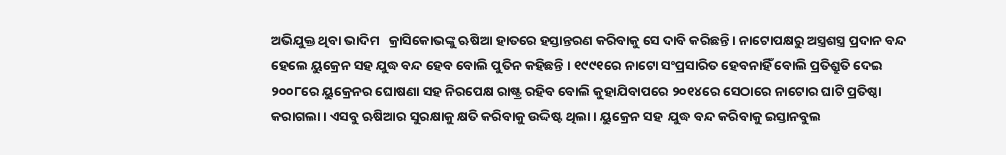ଅଭିଯୁକ୍ତ ଥିବା ଭାଦିମ   କ୍ରାସିକୋଭଙ୍କୁ ଋଷିଆ ହାତରେ ହସ୍ତାନ୍ତରଣ କରିବାକୁ ସେ ଦାବି କରିଛନ୍ତି । ନାଟୋପକ୍ଷରୁ ଅସ୍ତ୍ରଶସ୍ତ୍ର ପ୍ରଦାନ ବନ୍ଦ ହେଲେ ୟୁକ୍ରେନ ସହ ଯୁଦ୍ଧ ବନ୍ଦ ହେବ ବୋଲି ପୁତିନ କହିଛନ୍ତି । ୧୯୯୧ରେ ନାଟୋ ସଂପ୍ରସାରିତ ହେବନାହିଁ ବୋଲି ପ୍ରତିଶ୍ରୁତି ଦେଇ ୨୦୦୮ରେ ୟୁକ୍ରେନର ଘୋଷଣା ସହ ନିରପେକ୍ଷ ରାଷ୍ଟ୍ର ରହିବ ବୋଲି କୁହାଯିବାପରେ ୨୦୧୪ରେ ସେଠାରେ ନାଟୋର ଘାଟି ପ୍ରତିଷ୍ଠା କରାଗଲା । ଏସବୁ ଋଷିଆର ସୁରକ୍ଷାକୁ କ୍ଷତି କରିବାକୁ ଉଦ୍ଦିଷ୍ଟ ଥିଲା । ୟୁକ୍ରେନ ସହ  ଯୁଦ୍ଧ ବନ୍ଦ କରିବାକୁ ଇସ୍ତାନବୁଲ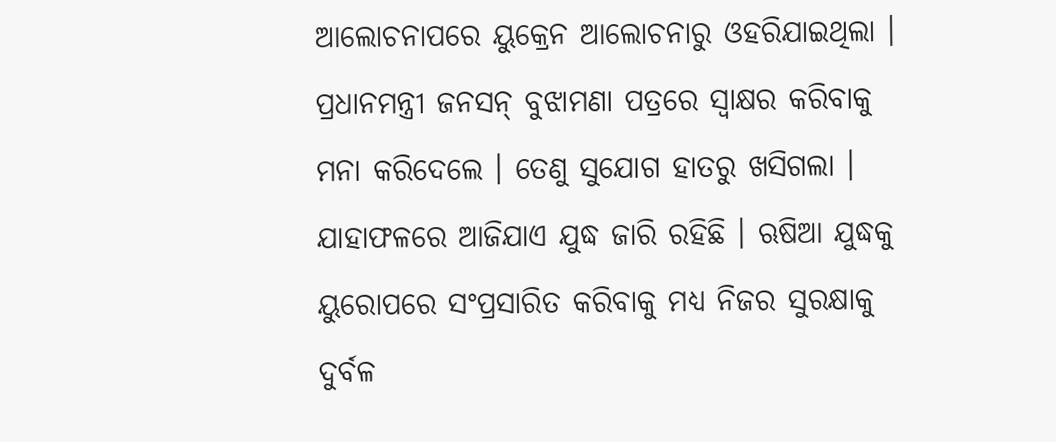ଆଲୋଚନାପରେ ୟୁକ୍ରେନ ଆଲୋଚନାରୁ ଓହରିଯାଇଥିଲା । ପ୍ରଧାନମନ୍ତ୍ରୀ ଜନସନ୍ ବୁଝାମଣା ପତ୍ରରେ ସ୍ୱାକ୍ଷର କରିବାକୁ ମନା କରିଦେଲେ । ତେଣୁ ସୁଯୋଗ ହାତରୁ ଖସିଗଲା । ଯାହାଫଳରେ ଆଜିଯାଏ ଯୁଦ୍ଧ ଜାରି ରହିଛି । ଋଷିଆ ଯୁଦ୍ଧକୁ ୟୁରୋପରେ ସଂପ୍ରସାରିତ କରିବାକୁ ମଧ୍ୟ ନିଜର ସୁରକ୍ଷାକୁ ଦୁର୍ବଳ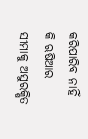କରିପାରିବ ନାହିଁ କି ଋଷିଆର ସୀମାକୁ ଅସୁରକ୍ଷିତ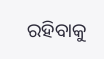ରହିବାକୁ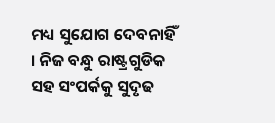ମଧ୍ୟ ସୁଯୋଗ ଦେବନାହିଁ । ନିଜ ବନ୍ଧୁ ରାଷ୍ଟ୍ରଗୁଡିକ ସହ ସଂପର୍କକୁ ସୁଦୃଢ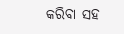କରିବା ସହ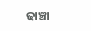ଢାଞ୍ଚା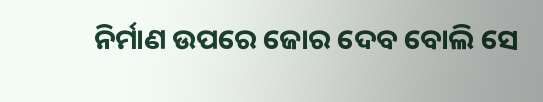ନିର୍ମାଣ ଉପରେ ଜୋର ଦେବ ବୋଲି ସେ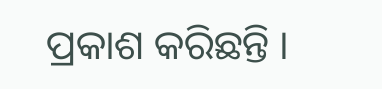ପ୍ରକାଶ କରିଛନ୍ତି ।